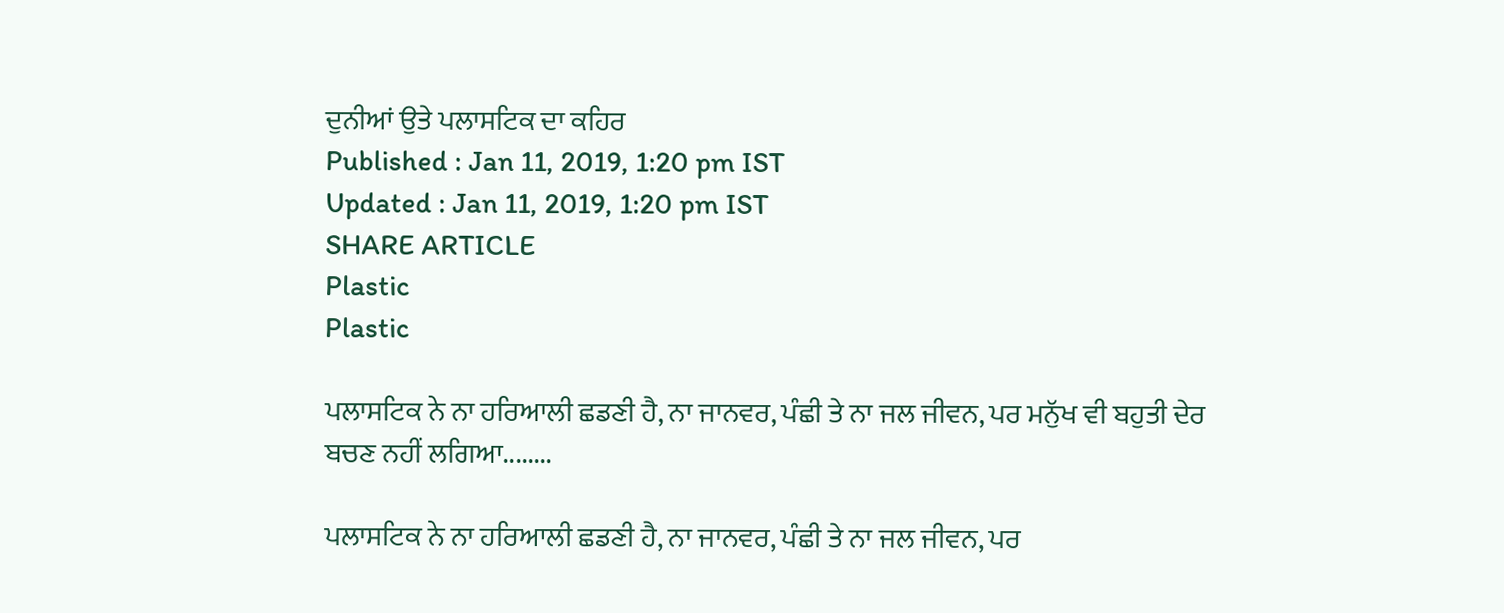ਦੁਨੀਆਂ ਉਤੇ ਪਲਾਸਟਿਕ ਦਾ ਕਹਿਰ
Published : Jan 11, 2019, 1:20 pm IST
Updated : Jan 11, 2019, 1:20 pm IST
SHARE ARTICLE
Plastic
Plastic

ਪਲਾਸਟਿਕ ਨੇ ਨਾ ਹਰਿਆਲੀ ਛਡਣੀ ਹੈ, ਨਾ ਜਾਨਵਰ, ਪੰਛੀ ਤੇ ਨਾ ਜਲ ਜੀਵਨ, ਪਰ ਮਨੁੱਖ ਵੀ ਬਹੁਤੀ ਦੇਰ ਬਚਣ ਨਹੀਂ ਲਗਿਆ........

ਪਲਾਸਟਿਕ ਨੇ ਨਾ ਹਰਿਆਲੀ ਛਡਣੀ ਹੈ, ਨਾ ਜਾਨਵਰ, ਪੰਛੀ ਤੇ ਨਾ ਜਲ ਜੀਵਨ, ਪਰ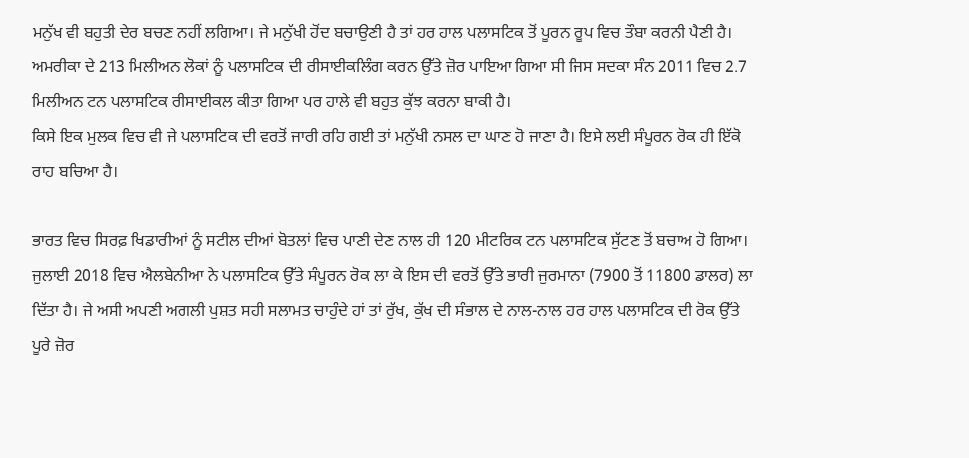ਮਨੁੱਖ ਵੀ ਬਹੁਤੀ ਦੇਰ ਬਚਣ ਨਹੀਂ ਲਗਿਆ। ਜੇ ਮਨੁੱਖੀ ਹੋਂਦ ਬਚਾਉਣੀ ਹੈ ਤਾਂ ਹਰ ਹਾਲ ਪਲਾਸਟਿਕ ਤੋਂ ਪੂਰਨ ਰੂਪ ਵਿਚ ਤੌਬਾ ਕਰਨੀ ਪੈਣੀ ਹੈ। ਅਮਰੀਕਾ ਦੇ 213 ਮਿਲੀਅਨ ਲੋਕਾਂ ਨੂੰ ਪਲਾਸਟਿਕ ਦੀ ਰੀਸਾਈਕਲਿੰਗ ਕਰਨ ਉੱਤੇ ਜ਼ੋਰ ਪਾਇਆ ਗਿਆ ਸੀ ਜਿਸ ਸਦਕਾ ਸੰਨ 2011 ਵਿਚ 2.7 ਮਿਲੀਅਨ ਟਨ ਪਲਾਸਟਿਕ ਰੀਸਾਈਕਲ ਕੀਤਾ ਗਿਆ ਪਰ ਹਾਲੇ ਵੀ ਬਹੁਤ ਕੁੱਝ ਕਰਨਾ ਬਾਕੀ ਹੈ।
ਕਿਸੇ ਇਕ ਮੁਲਕ ਵਿਚ ਵੀ ਜੇ ਪਲਾਸਟਿਕ ਦੀ ਵਰਤੋਂ ਜਾਰੀ ਰਹਿ ਗਈ ਤਾਂ ਮਨੁੱਖੀ ਨਸਲ ਦਾ ਘਾਣ ਹੋ ਜਾਣਾ ਹੈ। ਇਸੇ ਲਈ ਸੰਪੂਰਨ ਰੋਕ ਹੀ ਇੱਕੋ ਰਾਹ ਬਚਿਆ ਹੈ।

ਭਾਰਤ ਵਿਚ ਸਿਰਫ਼ ਖਿਡਾਰੀਆਂ ਨੂੰ ਸਟੀਲ ਦੀਆਂ ਬੋਤਲਾਂ ਵਿਚ ਪਾਣੀ ਦੇਣ ਨਾਲ ਹੀ 120 ਮੀਟਰਿਕ ਟਨ ਪਲਾਸਟਿਕ ਸੁੱਟਣ ਤੋਂ ਬਚਾਅ ਹੋ ਗਿਆ। ਜੁਲਾਈ 2018 ਵਿਚ ਐਲਬੇਨੀਆ ਨੇ ਪਲਾਸਟਿਕ ਉੱਤੇ ਸੰਪੂਰਨ ਰੋਕ ਲਾ ਕੇ ਇਸ ਦੀ ਵਰਤੋਂ ਉੱਤੇ ਭਾਰੀ ਜੁਰਮਾਨਾ (7900 ਤੋਂ 11800 ਡਾਲਰ) ਲਾ ਦਿੱਤਾ ਹੈ। ਜੇ ਅਸੀ ਅਪਣੀ ਅਗਲੀ ਪੁਸ਼ਤ ਸਹੀ ਸਲਾਮਤ ਚਾਹੁੰਦੇ ਹਾਂ ਤਾਂ ਰੁੱਖ, ਕੁੱਖ ਦੀ ਸੰਭਾਲ ਦੇ ਨਾਲ-ਨਾਲ ਹਰ ਹਾਲ ਪਲਾਸਟਿਕ ਦੀ ਰੋਕ ਉੱਤੇ ਪੂਰੇ ਜ਼ੋਰ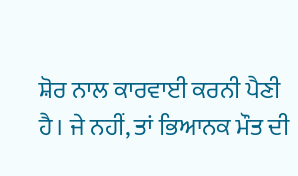ਸ਼ੋਰ ਨਾਲ ਕਾਰਵਾਈ ਕਰਨੀ ਪੈਣੀ ਹੈ। ਜੇ ਨਹੀਂ, ਤਾਂ ਭਿਆਨਕ ਮੌਤ ਦੀ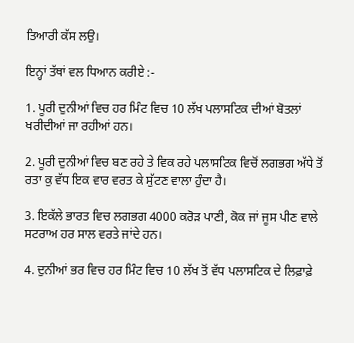ਤਿਆਰੀ ਕੱਸ ਲਉ।

ਇਨ੍ਹਾਂ ਤੱਥਾਂ ਵਲ ਧਿਆਨ ਕਰੀਏ :-

1. ਪੂਰੀ ਦੁਨੀਆਂ ਵਿਚ ਹਰ ਮਿੰਟ ਵਿਚ 10 ਲੱਖ ਪਲਾਸਟਿਕ ਦੀਆਂ ਬੋਤਲਾਂ ਖਰੀਦੀਆਂ ਜਾ ਰਹੀਆਂ ਹਨ।

2. ਪੂਰੀ ਦੁਨੀਆਂ ਵਿਚ ਬਣ ਰਹੇ ਤੇ ਵਿਕ ਰਹੇ ਪਲਾਸਟਿਕ ਵਿਚੋਂ ਲਗਭਗ ਅੱਧੇ ਤੋਂ ਰਤਾ ਕੁ ਵੱਧ ਇਕ ਵਾਰ ਵਰਤ ਕੇ ਸੁੱਟਣ ਵਾਲਾ ਹੁੰਦਾ ਹੈ।

3. ਇਕੱਲੇ ਭਾਰਤ ਵਿਚ ਲਗਭਗ 4000 ਕਰੋੜ ਪਾਣੀ, ਕੋਕ ਜਾਂ ਜੂਸ ਪੀਣ ਵਾਲੇ ਸਟਰਾਅ ਹਰ ਸਾਲ ਵਰਤੇ ਜਾਂਦੇ ਹਨ।

4. ਦੁਨੀਆਂ ਭਰ ਵਿਚ ਹਰ ਮਿੰਟ ਵਿਚ 10 ਲੱਖ ਤੋਂ ਵੱਧ ਪਲਾਸਟਿਕ ਦੇ ਲਿਫ਼ਾਫ਼ੇ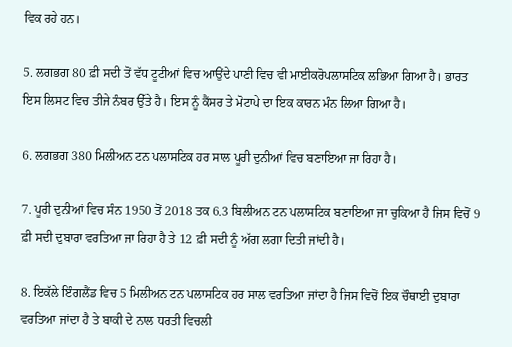ਵਿਕ ਰਹੇ ਹਨ।

5. ਲਗਭਗ 80 ਫ਼ੀ ਸਦੀ ਤੋਂ ਵੱਧ ਟੂਟੀਆਂ ਵਿਚ ਆਉਂਦੇ ਪਾਣੀ ਵਿਚ ਵੀ ਮਾਈਕਰੋਪਲਾਸਟਿਕ ਲਭਿਆ ਗਿਆ ਹੈ। ਭਾਰਤ ਇਸ ਲਿਸਟ ਵਿਚ ਤੀਜੇ ਨੰਬਰ ਉੱਤੇ ਹੈ। ਇਸ ਨੂੰ ਕੈਂਸਰ ਤੇ ਮੋਟਾਪੇ ਦਾ ਇਕ ਕਾਰਨ ਮੰਨ ਲਿਆ ਗਿਆ ਹੈ।

6. ਲਗਭਗ 380 ਮਿਲੀਅਨ ਟਨ ਪਲਾਸਟਿਕ ਹਰ ਸਾਲ ਪੂਰੀ ਦੁਨੀਆਂ ਵਿਚ ਬਣਾਇਆ ਜਾ ਰਿਹਾ ਹੈ।

7. ਪੂਰੀ ਦੁਨੀਆਂ ਵਿਚ ਸੰਨ 1950 ਤੋਂ 2018 ਤਕ 6.3 ਬਿਲੀਅਨ ਟਨ ਪਲਾਸਟਿਕ ਬਣਾਇਆ ਜਾ ਚੁਕਿਆ ਹੈ ਜਿਸ ਵਿਚੋਂ 9 ਫ਼ੀ ਸਦੀ ਦੁਬਾਰਾ ਵਰਤਿਆ ਜਾ ਰਿਹਾ ਹੈ ਤੇ 12 ਫ਼ੀ ਸਦੀ ਨੂੰ ਅੱਗ ਲਗਾ ਦਿਤੀ ਜਾਂਦੀ ਹੈ।

8. ਇਕੱਲੇ ਇੰਗਲੈਂਡ ਵਿਚ 5 ਮਿਲੀਅਨ ਟਨ ਪਲਾਸਟਿਕ ਹਰ ਸਾਲ ਵਰਤਿਆ ਜਾਂਦਾ ਹੈ ਜਿਸ ਵਿਚੋਂ ਇਕ ਚੌਥਾਈ ਦੁਬਾਰਾ ਵਰਤਿਆ ਜਾਂਦਾ ਹੈ ਤੇ ਬਾਕੀ ਦੇ ਨਾਲ ਧਰਤੀ ਵਿਚਲੀ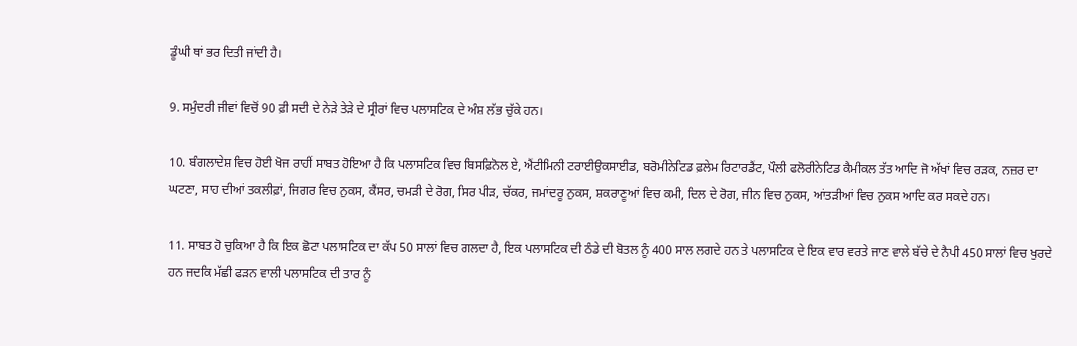ਡੂੰਘੀ ਥਾਂ ਭਰ ਦਿਤੀ ਜਾਂਦੀ ਹੈ।

9. ਸਮੁੰਦਰੀ ਜੀਵਾਂ ਵਿਚੋਂ 90 ਫ਼ੀ ਸਦੀ ਦੇ ਨੇੜੇ ਤੇੜੇ ਦੇ ਸ੍ਰੀਰਾਂ ਵਿਚ ਪਲਾਸਟਿਕ ਦੇ ਅੰਸ਼ ਲੱਭ ਚੁੱਕੇ ਹਨ।

10. ਬੰਗਲਾਦੇਸ਼ ਵਿਚ ਹੋਈ ਖੋਜ ਰਾਹੀਂ ਸਾਬਤ ਹੋਇਆ ਹੈ ਕਿ ਪਲਾਸਟਿਕ ਵਿਚ ਬਿਸਫ਼ਿਨੋਲ ਏ, ਐਂਟੀਮਿਨੀ ਟਰਾਈਉਕਸਾਈਡ, ਬਰੋਮੀਨੇਟਿਡ ਫ਼ਲੇਮ ਰਿਟਾਰਡੈਂਟ, ਪੌਲੀ ਫਲੋਰੀਨੇਟਿਡ ਕੈਮੀਕਲ ਤੱਤ ਆਦਿ ਜੋ ਅੱਖਾਂ ਵਿਚ ਰੜਕ, ਨਜ਼ਰ ਦਾ ਘਟਣਾ, ਸਾਹ ਦੀਆਂ ਤਕਲੀਫ਼ਾਂ, ਜਿਗਰ ਵਿਚ ਨੁਕਸ, ਕੈਂਸਰ, ਚਮੜੀ ਦੇ ਰੋਗ, ਸਿਰ ਪੀੜ, ਚੱਕਰ, ਜਮਾਂਦਰੂ ਨੁਕਸ, ਸ਼ਕਰਾਣੂਆਂ ਵਿਚ ਕਮੀ, ਦਿਲ ਦੇ ਰੋਗ, ਜੀਨ ਵਿਚ ਨੁਕਸ, ਆਂਤੜੀਆਂ ਵਿਚ ਨੁਕਸ ਆਦਿ ਕਰ ਸਕਦੇ ਹਨ।

11. ਸਾਬਤ ਹੋ ਚੁਕਿਆ ਹੈ ਕਿ ਇਕ ਛੋਟਾ ਪਲਾਸਟਿਕ ਦਾ ਕੱਪ 50 ਸਾਲਾਂ ਵਿਚ ਗਲਦਾ ਹੈ, ਇਕ ਪਲਾਸਟਿਕ ਦੀ ਠੰਡੇ ਦੀ ਬੋਤਲ ਨੂੰ 400 ਸਾਲ ਲਗਦੇ ਹਨ ਤੇ ਪਲਾਸਟਿਕ ਦੇ ਇਕ ਵਾਰ ਵਰਤੇ ਜਾਣ ਵਾਲੇ ਬੱਚੇ ਦੇ ਨੈਪੀ 450 ਸਾਲਾਂ ਵਿਚ ਖੁਰਦੇ ਹਨ ਜਦਕਿ ਮੱਛੀ ਫੜਨ ਵਾਲੀ ਪਲਾਸਟਿਕ ਦੀ ਤਾਰ ਨੂੰ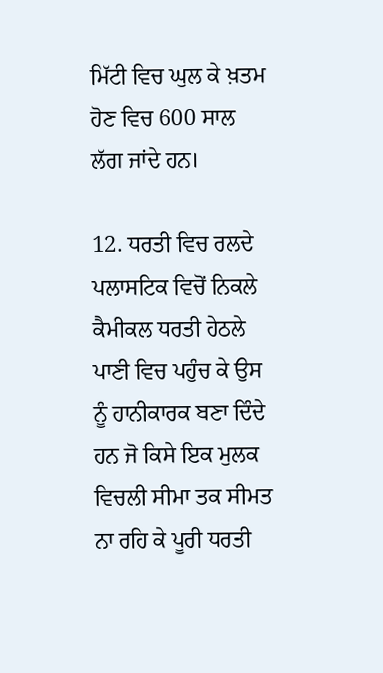ਮਿੱਟੀ ਵਿਚ ਘੁਲ ਕੇ ਖ਼ਤਮ ਹੋਣ ਵਿਚ 600 ਸਾਲ ਲੱਗ ਜਾਂਦੇ ਹਨ।

12. ਧਰਤੀ ਵਿਚ ਰਲਦੇ ਪਲਾਸਟਿਕ ਵਿਚੋਂ ਨਿਕਲੇ ਕੈਮੀਕਲ ਧਰਤੀ ਹੇਠਲੇ ਪਾਣੀ ਵਿਚ ਪਹੁੰਚ ਕੇ ਉਸ ਨੂੰ ਹਾਨੀਕਾਰਕ ਬਣਾ ਦਿੰਦੇ ਹਨ ਜੋ ਕਿਸੇ ਇਕ ਮੁਲਕ ਵਿਚਲੀ ਸੀਮਾ ਤਕ ਸੀਮਤ ਨਾ ਰਹਿ ਕੇ ਪੂਰੀ ਧਰਤੀ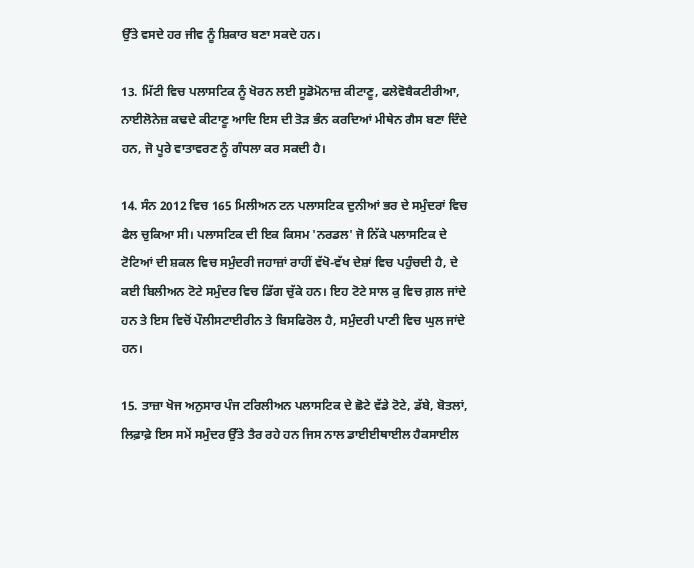ਉੱਤੇ ਵਸਦੇ ਹਰ ਜੀਵ ਨੂੰ ਸ਼ਿਕਾਰ ਬਣਾ ਸਕਦੇ ਹਨ।

13. ਮਿੱਟੀ ਵਿਚ ਪਲਾਸਟਿਕ ਨੂੰ ਖੋਰਨ ਲਈ ਸੂਡੋਮੋਨਾਜ਼ ਕੀਟਾਣੂ, ਫਲੇਵੋਬੈਕਟੀਰੀਆ, ਨਾਈਲੋਨੇਜ਼ ਕਢਦੇ ਕੀਟਾਣੂ ਆਦਿ ਇਸ ਦੀ ਤੋੜ ਭੰਨ ਕਰਦਿਆਂ ਮੀਥੇਨ ਗੈਸ ਬਣਾ ਦਿੰਦੇ ਹਨ, ਜੋ ਪੂਰੇ ਵਾਤਾਵਰਣ ਨੂੰ ਗੰਧਲਾ ਕਰ ਸਕਦੀ ਹੈ।

14. ਸੰਨ 2012 ਵਿਚ 165 ਮਿਲੀਅਨ ਟਨ ਪਲਾਸਟਿਕ ਦੁਨੀਆਂ ਭਰ ਦੇ ਸਮੁੰਦਰਾਂ ਵਿਚ ਫੈਲ ਚੁਕਿਆ ਸੀ। ਪਲਾਸਟਿਕ ਦੀ ਇਕ ਕਿਸਮ 'ਨਰਡਲ' ਜੋ ਨਿੱਕੇ ਪਲਾਸਟਿਕ ਦੇ ਟੋਟਿਆਂ ਦੀ ਸ਼ਕਲ ਵਿਚ ਸਮੁੰਦਰੀ ਜਹਾਜ਼ਾਂ ਰਾਹੀਂ ਵੱਖੋ-ਵੱਖ ਦੇਸ਼ਾਂ ਵਿਚ ਪਹੁੰਚਦੀ ਹੈ, ਦੇ ਕਈ ਬਿਲੀਅਨ ਟੋਟੇ ਸਮੁੰਦਰ ਵਿਚ ਡਿੱਗ ਚੁੱਕੇ ਹਨ। ਇਹ ਟੋਟੇ ਸਾਲ ਕੁ ਵਿਚ ਗ਼ਲ ਜਾਂਦੇ ਹਨ ਤੇ ਇਸ ਵਿਚੋਂ ਪੌਲੀਸਟਾਈਰੀਨ ਤੇ ਬਿਸਫਿਰੋਲ ਹੈ, ਸਮੁੰਦਰੀ ਪਾਣੀ ਵਿਚ ਘੁਲ ਜਾਂਦੇ ਹਨ।

15. ਤਾਜ਼ਾ ਖੋਜ ਅਨੁਸਾਰ ਪੰਜ ਟਰਿਲੀਅਨ ਪਲਾਸਟਿਕ ਦੇ ਛੋਟੇ ਵੱਡੇ ਟੋਟੇ, ਡੱਬੇ, ਬੋਤਲਾਂ, ਲਿਫ਼ਾਫ਼ੇ ਇਸ ਸਮੇਂ ਸਮੁੰਦਰ ਉੱਤੇ ਤੈਰ ਰਹੇ ਹਨ ਜਿਸ ਨਾਲ ਡਾਈਈਥਾਈਲ ਹੈਕਸਾਈਲ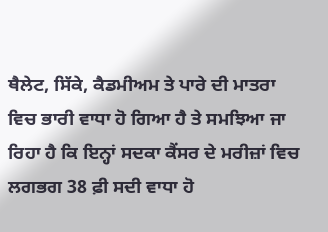ਥੈਲੇਟ, ਸਿੱਕੇ, ਕੈਡਮੀਅਮ ਤੇ ਪਾਰੇ ਦੀ ਮਾਤਰਾ ਵਿਚ ਭਾਰੀ ਵਾਧਾ ਹੋ ਗਿਆ ਹੈ ਤੇ ਸਮਝਿਆ ਜਾ ਰਿਹਾ ਹੈ ਕਿ ਇਨ੍ਹਾਂ ਸਦਕਾ ਕੈਂਸਰ ਦੇ ਮਰੀਜ਼ਾਂ ਵਿਚ ਲਗਭਗ 38 ਫ਼ੀ ਸਦੀ ਵਾਧਾ ਹੋ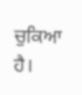ਚੁਕਿਆ ਹੈ।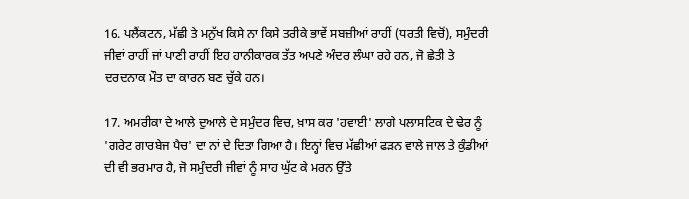16. ਪਲੈਂਕਟਨ, ਮੱਛੀ ਤੇ ਮਨੁੱਖ ਕਿਸੇ ਨਾ ਕਿਸੇ ਤਰੀਕੇ ਭਾਵੇਂ ਸਬਜ਼ੀਆਂ ਰਾਹੀਂ (ਧਰਤੀ ਵਿਚੋਂ), ਸਮੁੰਦਰੀ ਜੀਵਾਂ ਰਾਹੀਂ ਜਾਂ ਪਾਣੀ ਰਾਹੀਂ ਇਹ ਹਾਨੀਕਾਰਕ ਤੱਤ ਅਪਣੇ ਅੰਦਰ ਲੰਘਾ ਰਹੇ ਹਨ, ਜੋ ਛੇਤੀ ਤੇ ਦਰਦਨਾਕ ਮੌਤ ਦਾ ਕਾਰਨ ਬਣ ਚੁੱਕੇ ਹਨ।

17. ਅਮਰੀਕਾ ਦੇ ਆਲੇ ਦੁਆਲੇ ਦੇ ਸਮੁੰਦਰ ਵਿਚ, ਖ਼ਾਸ ਕਰ 'ਹਵਾਈ' ਲਾਗੇ ਪਲਾਸਟਿਕ ਦੇ ਢੇਰ ਨੂੰ 'ਗਰੇਟ ਗਾਰਬੇਜ ਪੈਚ' ਦਾ ਨਾਂ ਦੇ ਦਿਤਾ ਗਿਆ ਹੈ। ਇਨ੍ਹਾਂ ਵਿਚ ਮੱਛੀਆਂ ਫੜਨ ਵਾਲੇ ਜਾਲ ਤੇ ਕੁੰਡੀਆਂ ਦੀ ਵੀ ਭਰਮਾਰ ਹੈ, ਜੋ ਸਮੁੰਦਰੀ ਜੀਵਾਂ ਨੂੰ ਸਾਹ ਘੁੱਟ ਕੇ ਮਰਨ ਉੱਤੇ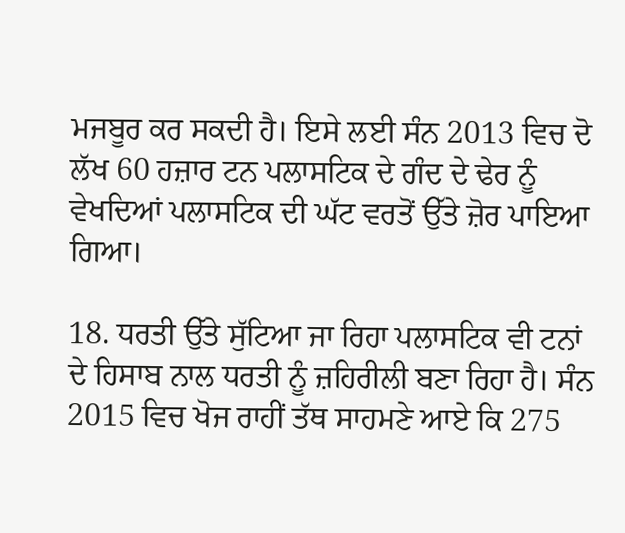ਮਜਬੂਰ ਕਰ ਸਕਦੀ ਹੈ। ਇਸੇ ਲਈ ਸੰਨ 2013 ਵਿਚ ਦੋ ਲੱਖ 60 ਹਜ਼ਾਰ ਟਨ ਪਲਾਸਟਿਕ ਦੇ ਗੰਦ ਦੇ ਢੇਰ ਨੂੰ ਵੇਖਦਿਆਂ ਪਲਾਸਟਿਕ ਦੀ ਘੱਟ ਵਰਤੋਂ ਉੱਤੇ ਜ਼ੋਰ ਪਾਇਆ ਗਿਆ।

18. ਧਰਤੀ ਉੱਤੇ ਸੁੱਟਿਆ ਜਾ ਰਿਹਾ ਪਲਾਸਟਿਕ ਵੀ ਟਨਾਂ ਦੇ ਹਿਸਾਬ ਨਾਲ ਧਰਤੀ ਨੂੰ ਜ਼ਹਿਰੀਲੀ ਬਣਾ ਰਿਹਾ ਹੈ। ਸੰਨ 2015 ਵਿਚ ਖੋਜ ਰਾਹੀਂ ਤੱਥ ਸਾਹਮਣੇ ਆਏ ਕਿ 275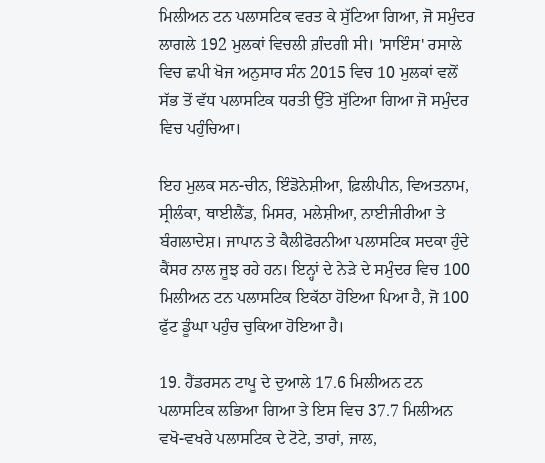ਮਿਲੀਅਨ ਟਨ ਪਲਾਸਟਿਕ ਵਰਤ ਕੇ ਸੁੱਟਿਆ ਗਿਆ, ਜੋ ਸਮੁੰਦਰ ਲਾਗਲੇ 192 ਮੁਲਕਾਂ ਵਿਚਲੀ ਗ਼ੰਦਗੀ ਸੀ। 'ਸਾਇੰਸ' ਰਸਾਲੇ ਵਿਚ ਛਪੀ ਖੋਜ ਅਨੁਸਾਰ ਸੰਨ 2015 ਵਿਚ 10 ਮੁਲਕਾਂ ਵਲੋਂ ਸੱਭ ਤੋਂ ਵੱਧ ਪਲਾਸਟਿਕ ਧਰਤੀ ਉੱਤੇ ਸੁੱਟਿਆ ਗਿਆ ਜੋ ਸਮੁੰਦਰ ਵਿਚ ਪਹੁੰਚਿਆ।

ਇਹ ਮੁਲਕ ਸਨ-ਚੀਨ, ਇੰਡੋਨੇਸ਼ੀਆ, ਫ਼ਿਲੀਪੀਨ, ਵਿਅਤਨਾਮ, ਸ੍ਰੀਲੰਕਾ, ਥਾਈਲੈਂਡ, ਮਿਸਰ, ਮਲੇਸ਼ੀਆ, ਨਾਈਜੀਰੀਆ ਤੇ ਬੰਗਲਾਦੇਸ਼। ਜਾਪਾਨ ਤੇ ਕੈਲੀਫੋਰਨੀਆ ਪਲਾਸਟਿਕ ਸਦਕਾ ਹੁੰਦੇ ਕੈਂਸਰ ਨਾਲ ਜੂਝ ਰਹੇ ਹਨ। ਇਨ੍ਹਾਂ ਦੇ ਨੇੜੇ ਦੇ ਸਮੁੰਦਰ ਵਿਚ 100 ਮਿਲੀਅਨ ਟਨ ਪਲਾਸਟਿਕ ਇਕੱਠਾ ਹੋਇਆ ਪਿਆ ਹੈ, ਜੋ 100 ਫੁੱਟ ਡੂੰਘਾ ਪਹੁੰਚ ਚੁਕਿਆ ਹੋਇਆ ਹੈ।

19. ਹੈਂਡਰਸਨ ਟਾਪੂ ਦੇ ਦੁਆਲੇ 17.6 ਮਿਲੀਅਨ ਟਨ ਪਲਾਸਟਿਕ ਲਭਿਆ ਗਿਆ ਤੇ ਇਸ ਵਿਚ 37.7 ਮਿਲੀਅਨ ਵਖੋ-ਵਖਰੇ ਪਲਾਸਟਿਕ ਦੇ ਟੋਟੇ, ਤਾਰਾਂ, ਜਾਲ,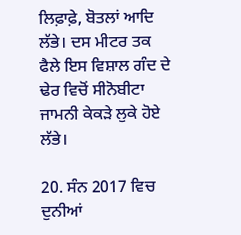ਲਿਫ਼ਾਫ਼ੇ, ਬੋਤਲਾਂ ਆਦਿ ਲੱਭੇ। ਦਸ ਮੀਟਰ ਤਕ ਫੈਲੇ ਇਸ ਵਿਸ਼ਾਲ ਗੰਦ ਦੇ ਢੇਰ ਵਿਚੋਂ ਸੀਨੋਬੀਟਾ ਜਾਮਨੀ ਕੇਕੜੇ ਲੁਕੇ ਹੋਏ ਲੱਭੇ।

20. ਸੰਨ 2017 ਵਿਚ ਦੁਨੀਆਂ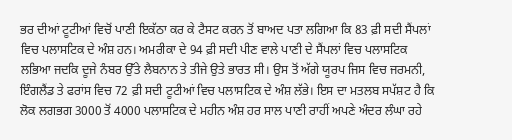ਭਰ ਦੀਆਂ ਟੂਟੀਆਂ ਵਿਚੋਂ ਪਾਣੀ ਇਕੱਠਾ ਕਰ ਕੇ ਟੈਸਟ ਕਰਨ ਤੋਂ ਬਾਅਦ ਪਤਾ ਲਗਿਆ ਕਿ 83 ਫ਼ੀ ਸਦੀ ਸੈਂਪਲਾਂ ਵਿਚ ਪਲਾਸਟਿਕ ਦੇ ਅੰਸ਼ ਹਨ। ਅਮਰੀਕਾ ਦੇ 94 ਫ਼ੀ ਸਦੀ ਪੀਣ ਵਾਲੇ ਪਾਣੀ ਦੇ ਸੈਂਪਲਾਂ ਵਿਚ ਪਲਾਸਟਿਕ ਲਭਿਆ ਜਦਕਿ ਦੂਜੇ ਨੰਬਰ ਉੱਤੇ ਲੈਬਨਾਨ ਤੇ ਤੀਜੇ ਉਤੇ ਭਾਰਤ ਸੀ। ਉਸ ਤੋਂ ਅੱਗੇ ਯੂਰਪ ਜਿਸ ਵਿਚ ਜਰਮਨੀ, ਇੰਗਲੈਂਡ ਤੇ ਫਰਾਂਸ ਵਿਚ 72 ਫ਼ੀ ਸਦੀ ਟੂਟੀਆਂ ਵਿਚ ਪਲਾਸਟਿਕ ਦੇ ਅੰਸ਼ ਲੱਭੇ। ਇਸ ਦਾ ਮਤਲਬ ਸਪੱਸ਼ਟ ਹੈ ਕਿ ਲੋਕ ਲਗਭਗ 3000 ਤੋਂ 4000 ਪਲਾਸਟਿਕ ਦੇ ਮਹੀਨ ਅੰਸ਼ ਹਰ ਸਾਲ ਪਾਣੀ ਰਾਹੀਂ ਅਪਣੇ ਅੰਦਰ ਲੰਘਾ ਰਹੇ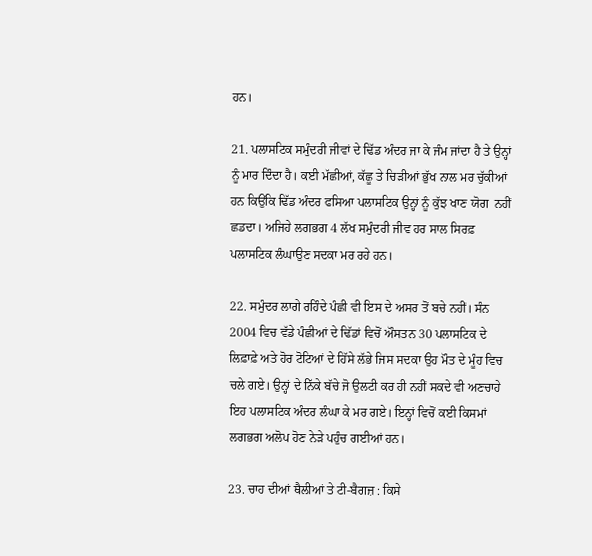ਹਨ।

21. ਪਲਾਸਟਿਕ ਸਮੁੰਦਰੀ ਜੀਵਾਂ ਦੇ ਢਿੱਡ ਅੰਦਰ ਜਾ ਕੇ ਜੰਮ ਜਾਂਦਾ ਹੈ ਤੇ ਉਨ੍ਹਾਂ ਨੂੰ ਮਾਰ ਦਿੰਦਾ ਹੈ। ਕਈ ਮੱਛੀਆਂ, ਕੱਛੂ ਤੇ ਚਿੜੀਆਂ ਭੁੱਖ ਨਾਲ ਮਰ ਚੁੱਕੀਆਂ ਹਨ ਕਿਉਂਕਿ ਢਿੱਡ ਅੰਦਰ ਫਸਿਆ ਪਲਾਸਟਿਕ ਉਨ੍ਹਾਂ ਨੂੰ ਕੁੱਝ ਖਾਣ ਯੋਗ  ਨਹੀਂ ਛਡਦਾ। ਅਜਿਹੇ ਲਗਭਗ 4 ਲੱਖ ਸਮੁੰਦਰੀ ਜੀਵ ਹਰ ਸਾਲ ਸਿਰਫ਼ ਪਲਾਸਟਿਕ ਲੰਘਾਉਣ ਸਦਕਾ ਮਰ ਰਹੇ ਹਨ।

22. ਸਮੁੰਦਰ ਲਾਗੇ ਰਹਿੰਦੇ ਪੰਛੀ ਵੀ ਇਸ ਦੇ ਅਸਰ ਤੋਂ ਬਚੇ ਨਹੀਂ। ਸੰਨ 2004 ਵਿਚ ਵੱਡੇ ਪੰਛੀਆਂ ਦੇ ਢਿੱਡਾਂ ਵਿਚੋਂ ਔਸਤਨ 30 ਪਲਾਸਟਿਕ ਦੇ ਲਿਫ਼ਾਫ਼ੇ ਅਤੇ ਹੋਰ ਟੋਟਿਆਂ ਦੇ ਹਿੱਸੇ ਲੱਭੇ ਜਿਸ ਸਦਕਾ ਉਹ ਮੌਤ ਦੇ ਮੂੰਹ ਵਿਚ ਚਲੇ ਗਏ। ਉਨ੍ਹਾਂ ਦੇ ਨਿੱਕੇ ਬੱਚੇ ਜੋ ਉਲਟੀ ਕਰ ਹੀ ਨਹੀਂ ਸਕਦੇ ਵੀ ਅਣਚਾਹੇ ਇਹ ਪਲਾਸਟਿਕ ਅੰਦਰ ਲੰਘਾ ਕੇ ਮਰ ਗਏ। ਇਨ੍ਹਾਂ ਵਿਚੋਂ ਕਈ ਕਿਸਮਾਂ ਲਗਭਗ ਅਲੋਪ ਹੋਣ ਨੇੜੇ ਪਹੁੰਚ ਗਈਆਂ ਹਨ।

23. ਚਾਹ ਦੀਆਂ ਥੈਲੀਆਂ ਤੇ ਟੀ-ਬੈਗਜ਼ : ਕਿਸੇ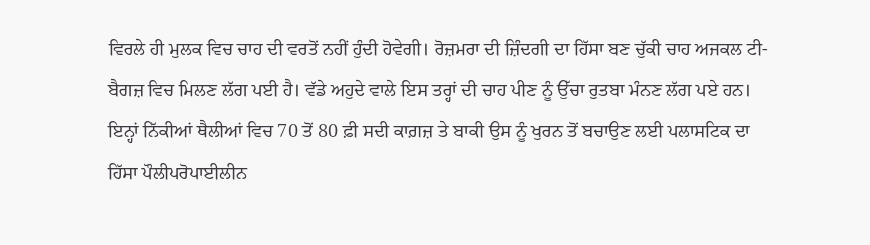ਵਿਰਲੇ ਹੀ ਮੁਲਕ ਵਿਚ ਚਾਹ ਦੀ ਵਰਤੋਂ ਨਹੀਂ ਹੁੰਦੀ ਹੋਵੇਗੀ। ਰੋਜ਼ਮਰਾ ਦੀ ਜ਼ਿੰਦਗੀ ਦਾ ਹਿੱਸਾ ਬਣ ਚੁੱਕੀ ਚਾਹ ਅਜਕਲ ਟੀ-ਬੈਗਜ਼ ਵਿਚ ਮਿਲਣ ਲੱਗ ਪਈ ਹੈ। ਵੱਡੇ ਅਹੁਦੇ ਵਾਲੇ ਇਸ ਤਰ੍ਹਾਂ ਦੀ ਚਾਹ ਪੀਣ ਨੂੰ ਉੱਚਾ ਰੁਤਬਾ ਮੰਨਣ ਲੱਗ ਪਏ ਹਨ। ਇਨ੍ਹਾਂ ਨਿੱਕੀਆਂ ਥੈਲੀਆਂ ਵਿਚ 70 ਤੋਂ 80 ਫ਼ੀ ਸਦੀ ਕਾਗ਼ਜ਼ ਤੇ ਬਾਕੀ ਉਸ ਨੂੰ ਖੁਰਨ ਤੋਂ ਬਚਾਉਣ ਲਈ ਪਲਾਸਟਿਕ ਦਾ ਹਿੱਸਾ ਪੌਲੀਪਰੋਪਾਈਲੀਨ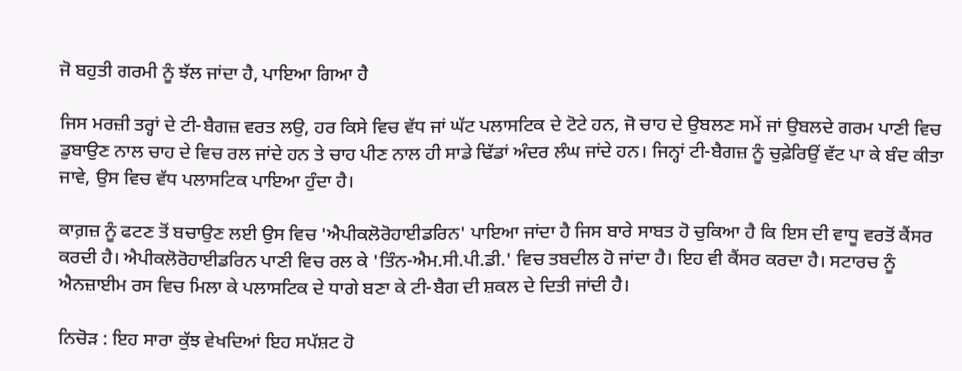ਜੋ ਬਹੁਤੀ ਗਰਮੀ ਨੂੰ ਝੱਲ ਜਾਂਦਾ ਹੈ, ਪਾਇਆ ਗਿਆ ਹੈ

ਜਿਸ ਮਰਜ਼ੀ ਤਰ੍ਹਾਂ ਦੇ ਟੀ-ਬੈਗਜ਼ ਵਰਤ ਲਉ, ਹਰ ਕਿਸੇ ਵਿਚ ਵੱਧ ਜਾਂ ਘੱਟ ਪਲਾਸਟਿਕ ਦੇ ਟੋਟੇ ਹਨ, ਜੋ ਚਾਹ ਦੇ ਉਬਲਣ ਸਮੇਂ ਜਾਂ ਉਬਲਦੇ ਗਰਮ ਪਾਣੀ ਵਿਚ ਡੁਬਾਉਣ ਨਾਲ ਚਾਹ ਦੇ ਵਿਚ ਰਲ ਜਾਂਦੇ ਹਨ ਤੇ ਚਾਹ ਪੀਣ ਨਾਲ ਹੀ ਸਾਡੇ ਢਿੱਡਾਂ ਅੰਦਰ ਲੰਘ ਜਾਂਦੇ ਹਨ। ਜਿਨ੍ਹਾਂ ਟੀ-ਬੈਗਜ਼ ਨੂੰ ਚੁਫ਼ੇਰਿਉਂ ਵੱਟ ਪਾ ਕੇ ਬੰਦ ਕੀਤਾ ਜਾਵੇ, ਉਸ ਵਿਚ ਵੱਧ ਪਲਾਸਟਿਕ ਪਾਇਆ ਹੁੰਦਾ ਹੈ।

ਕਾਗ਼ਜ਼ ਨੂੰ ਫਟਣ ਤੋਂ ਬਚਾਉਣ ਲਈ ਉਸ ਵਿਚ 'ਐਪੀਕਲੋਰੋਹਾਈਡਰਿਨ' ਪਾਇਆ ਜਾਂਦਾ ਹੈ ਜਿਸ ਬਾਰੇ ਸਾਬਤ ਹੋ ਚੁਕਿਆ ਹੈ ਕਿ ਇਸ ਦੀ ਵਾਧੂ ਵਰਤੋਂ ਕੈਂਸਰ ਕਰਦੀ ਹੈ। ਐਪੀਕਲੋਰੋਹਾਈਡਰਿਨ ਪਾਣੀ ਵਿਚ ਰਲ ਕੇ 'ਤਿੰਨ-ਐਮ.ਸੀ.ਪੀ.ਡੀ.' ਵਿਚ ਤਬਦੀਲ ਹੋ ਜਾਂਦਾ ਹੈ। ਇਹ ਵੀ ਕੈਂਸਰ ਕਰਦਾ ਹੈ। ਸਟਾਰਚ ਨੂੰ ਐਨਜ਼ਾਈਮ ਰਸ ਵਿਚ ਮਿਲਾ ਕੇ ਪਲਾਸਟਿਕ ਦੇ ਧਾਗੇ ਬਣਾ ਕੇ ਟੀ-ਬੈਗ ਦੀ ਸ਼ਕਲ ਦੇ ਦਿਤੀ ਜਾਂਦੀ ਹੈ।

ਨਿਚੋੜ : ਇਹ ਸਾਰਾ ਕੁੱਝ ਵੇਖਦਿਆਂ ਇਹ ਸਪੱਸ਼ਟ ਹੋ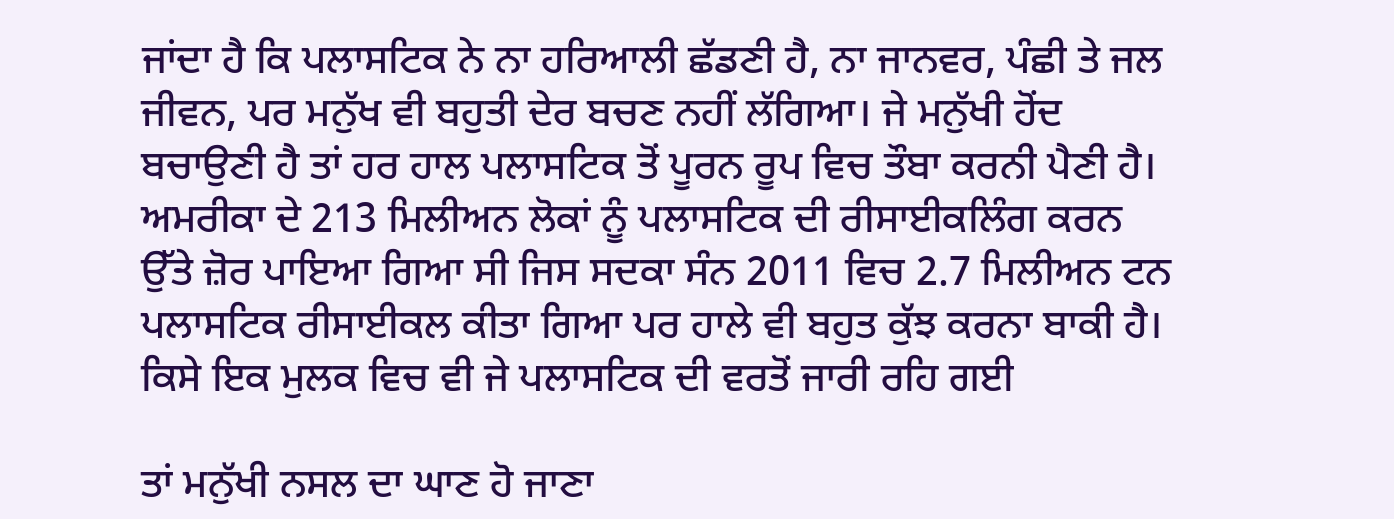ਜਾਂਦਾ ਹੈ ਕਿ ਪਲਾਸਟਿਕ ਨੇ ਨਾ ਹਰਿਆਲੀ ਛੱਡਣੀ ਹੈ, ਨਾ ਜਾਨਵਰ, ਪੰਛੀ ਤੇ ਜਲ ਜੀਵਨ, ਪਰ ਮਨੁੱਖ ਵੀ ਬਹੁਤੀ ਦੇਰ ਬਚਣ ਨਹੀਂ ਲੱਗਿਆ। ਜੇ ਮਨੁੱਖੀ ਹੋਂਦ ਬਚਾਉਣੀ ਹੈ ਤਾਂ ਹਰ ਹਾਲ ਪਲਾਸਟਿਕ ਤੋਂ ਪੂਰਨ ਰੂਪ ਵਿਚ ਤੌਬਾ ਕਰਨੀ ਪੈਣੀ ਹੈ। ਅਮਰੀਕਾ ਦੇ 213 ਮਿਲੀਅਨ ਲੋਕਾਂ ਨੂੰ ਪਲਾਸਟਿਕ ਦੀ ਰੀਸਾਈਕਲਿੰਗ ਕਰਨ ਉੱਤੇ ਜ਼ੋਰ ਪਾਇਆ ਗਿਆ ਸੀ ਜਿਸ ਸਦਕਾ ਸੰਨ 2011 ਵਿਚ 2.7 ਮਿਲੀਅਨ ਟਨ ਪਲਾਸਟਿਕ ਰੀਸਾਈਕਲ ਕੀਤਾ ਗਿਆ ਪਰ ਹਾਲੇ ਵੀ ਬਹੁਤ ਕੁੱਝ ਕਰਨਾ ਬਾਕੀ ਹੈ। ਕਿਸੇ ਇਕ ਮੁਲਕ ਵਿਚ ਵੀ ਜੇ ਪਲਾਸਟਿਕ ਦੀ ਵਰਤੋਂ ਜਾਰੀ ਰਹਿ ਗਈ

ਤਾਂ ਮਨੁੱਖੀ ਨਸਲ ਦਾ ਘਾਣ ਹੋ ਜਾਣਾ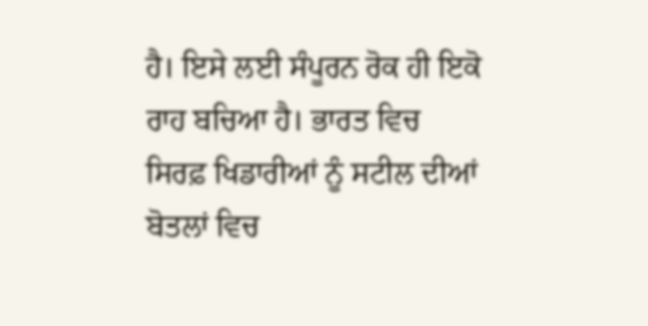ਹੈ। ਇਸੇ ਲਈ ਸੰਪੂਰਨ ਰੋਕ ਹੀ ਇਕੋ ਰਾਹ ਬਚਿਆ ਹੈ। ਭਾਰਤ ਵਿਚ ਸਿਰਫ਼ ਖਿਡਾਰੀਆਂ ਨੂੰ ਸਟੀਲ ਦੀਆਂ ਬੋਤਲਾਂ ਵਿਚ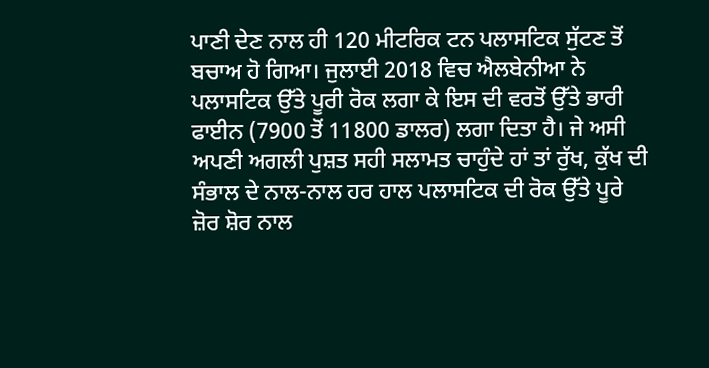ਪਾਣੀ ਦੇਣ ਨਾਲ ਹੀ 120 ਮੀਟਰਿਕ ਟਨ ਪਲਾਸਟਿਕ ਸੁੱਟਣ ਤੋਂ ਬਚਾਅ ਹੋ ਗਿਆ। ਜੁਲਾਈ 2018 ਵਿਚ ਐਲਬੇਨੀਆ ਨੇ ਪਲਾਸਟਿਕ ਉੱਤੇ ਪੂਰੀ ਰੋਕ ਲਗਾ ਕੇ ਇਸ ਦੀ ਵਰਤੋਂ ਉੱਤੇ ਭਾਰੀ ਫਾਈਨ (7900 ਤੋਂ 11800 ਡਾਲਰ) ਲਗਾ ਦਿਤਾ ਹੈ। ਜੇ ਅਸੀ ਅਪਣੀ ਅਗਲੀ ਪੁਸ਼ਤ ਸਹੀ ਸਲਾਮਤ ਚਾਹੁੰਦੇ ਹਾਂ ਤਾਂ ਰੁੱਖ, ਕੁੱਖ ਦੀ ਸੰਭਾਲ ਦੇ ਨਾਲ-ਨਾਲ ਹਰ ਹਾਲ ਪਲਾਸਟਿਕ ਦੀ ਰੋਕ ਉੱਤੇ ਪੂਰੇ ਜ਼ੋਰ ਸ਼ੋਰ ਨਾਲ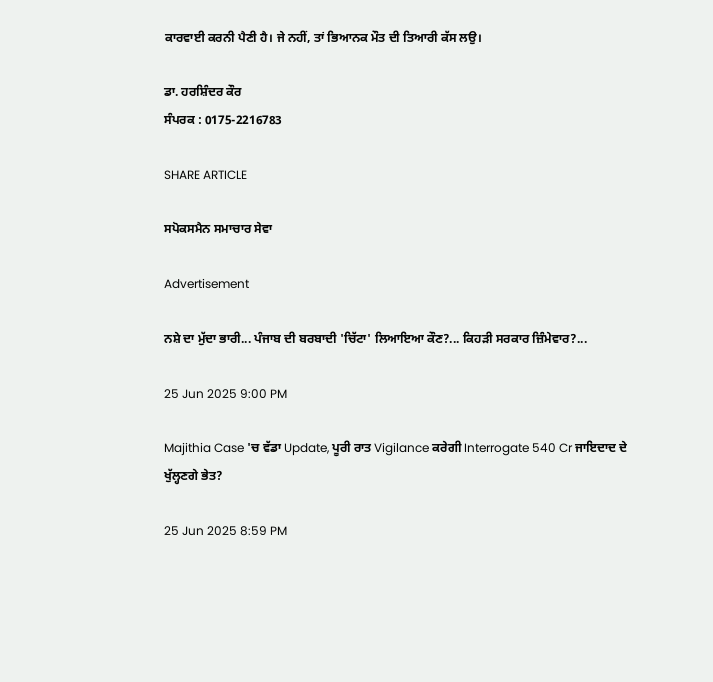ਕਾਰਵਾਈ ਕਰਨੀ ਪੈਣੀ ਹੈ। ਜੇ ਨਹੀਂ, ਤਾਂ ਭਿਆਨਕ ਮੌਤ ਦੀ ਤਿਆਰੀ ਕੱਸ ਲਉ।

ਡਾ. ਹਰਸ਼ਿੰਦਰ ਕੌਰ
ਸੰਪਰਕ : 0175-2216783

SHARE ARTICLE

ਸਪੋਕਸਮੈਨ ਸਮਾਚਾਰ ਸੇਵਾ

Advertisement

ਨਸ਼ੇ ਦਾ ਮੁੱਦਾ ਭਾਰੀ... ਪੰਜਾਬ ਦੀ ਬਰਬਾਦੀ 'ਚਿੱਟਾ' ਲਿਆਇਆ ਕੌਣ?... ਕਿਹੜੀ ਸਰਕਾਰ ਜ਼ਿੰਮੇਵਾਰ?...

25 Jun 2025 9:00 PM

Majithia Case 'ਚ ਵੱਡਾ Update, ਪੂਰੀ ਰਾਤ Vigilance ਕਰੇਗੀ Interrogate 540 Cr ਜਾਇਦਾਦ ਦੇ ਖੁੱਲ੍ਹਣਗੇ ਭੇਤ?

25 Jun 2025 8:59 PM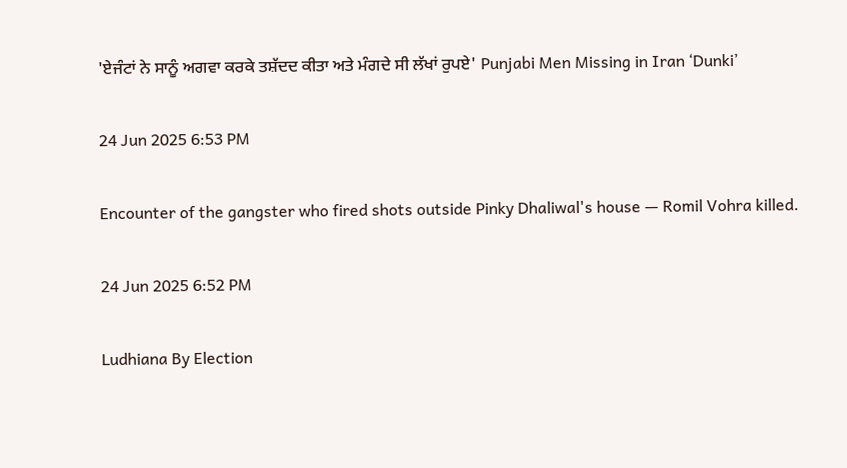'ਏਜੰਟਾਂ ਨੇ ਸਾਨੂੰ ਅਗਵਾ ਕਰਕੇ ਤਸ਼ੱਦਦ ਕੀਤਾ ਅਤੇ ਮੰਗਦੇ ਸੀ ਲੱਖਾਂ ਰੁਪਏ' Punjabi Men Missing in Iran ‘Dunki’

24 Jun 2025 6:53 PM

Encounter of the gangster who fired shots outside Pinky Dhaliwal's house — Romil Vohra killed.

24 Jun 2025 6:52 PM

Ludhiana By Election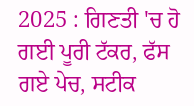2025 : ਗਿਣਤੀ 'ਚ ਹੋ ਗਈ ਪੂਰੀ ਟੱਕਰ, ਫੱਸ ਗਏ ਪੇਚ, ਸਟੀਕ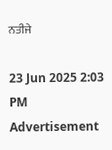ਨਤੀਜੇ

23 Jun 2025 2:03 PM
Advertisement